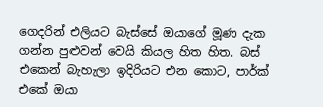ගෙදරින් එලියට බැස්සේ ඔයාගේ මූණ දැක ගන්න පුළුවන් වෙයි කියල හිත හිත. බස් එකෙන් බැහැලා ඉදිරියට එන කොට, පාර්ක් එකේ ඔයා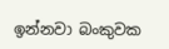ඉන්නවා බංකුවක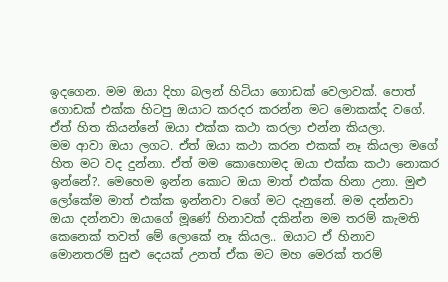ඉදගෙන. මම ඔයා දිහා බලන් හිටියා ගොඩක් වෙලාවක්. පොත් ගොඩක් එක්ක හිටපු ඔයාට කරදර කරන්න මට මොකක්ද වගේ. ඒත් හිත කියන්නේ ඔයා එක්ක කථා කරලා එන්න කියලා.
මම ආවා ඔයා ලගට. ඒත් ඔයා කථා කරන එකක් නෑ කියලා මගේ හිත මට වද දුන්නා. ඒත් මම කොහොමද ඔයා එක්ක කථා නොකර ඉන්නේ?. මෙහෙම ඉන්න කොට ඔයා මාත් එක්ක හිනා උනා. මුළු ලෝකේම මාත් එක්ක ඉන්නවා වගේ මට දැනුනේ. මම දන්නවා ඔයා දන්නවා ඔයාගේ මූණේ හිනාවක් දකින්න මම තරම් කැමති කෙනෙක් තවත් මේ ලොකේ නෑ කියල.. ඔයාට ඒ හිනාව මොනතරම් සුළු දෙයක් උනත් ඒක මට මහ මෙරක් තරම්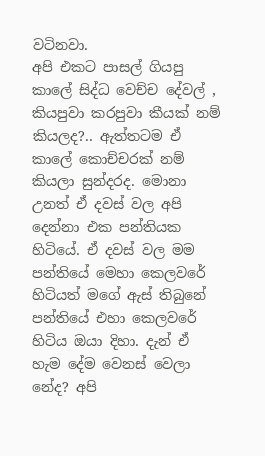වටිනවා.
අපි එකට පාසල් ගියපු කාලේ සිද්ධ වෙච්ච දේවල් , කියපුවා කරපුවා කීයක් නම් කියලද?.. ඇත්තටම ඒ කාලේ කොච්චරක් නම් කියලා සුන්දරද. මොනා උනත් ඒ දවස් වල අපි දෙන්නා එක පන්තියක හිටියේ. ඒ දවස් වල මම පන්තියේ මෙහා කෙලවරේ හිටියත් මගේ ඇස් තිබුනේ පන්තියේ එහා කෙලවරේ හිටිය ඔයා දිහා. දැන් ඒ හැම දේම වෙනස් වෙලා නේද? අපි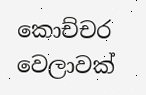කොච්චර වෙලාවක්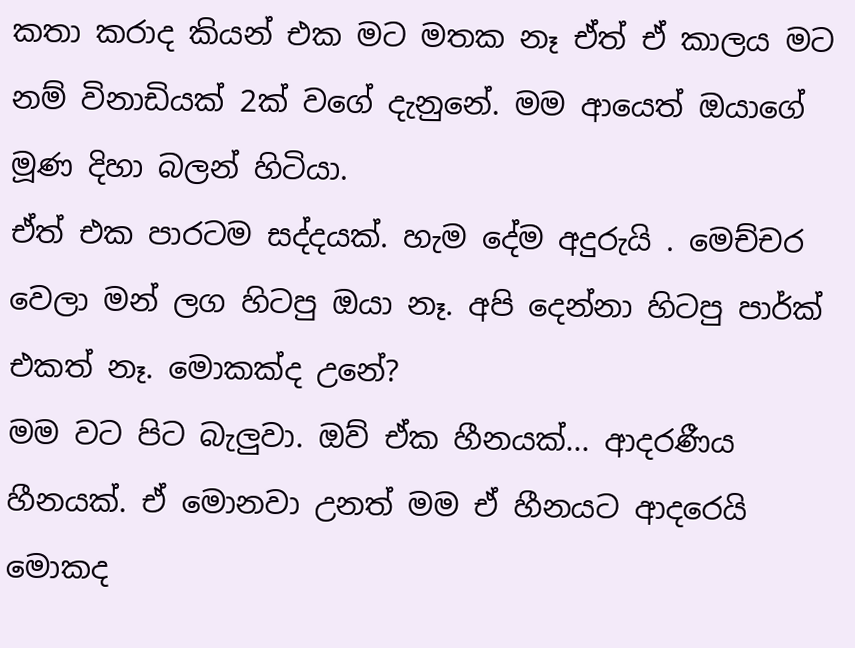කතා කරාද කියන් එක මට මතක නෑ ඒත් ඒ කාලය මට නම් විනාඩියක් 2ක් වගේ දැනුනේ. මම ආයෙත් ඔයාගේ මූණ දිහා බලන් හිටියා.
ඒත් එක පාරටම සද්දයක්. හැම දේම අදුරුයි . මෙච්චර වෙලා මන් ලග හිටපු ඔයා නෑ. අපි දෙන්නා හිටපු පාර්ක් එකත් නෑ. මොකක්ද උනේ?
මම වට පිට බැලුවා. ඔව් ඒක හීනයක්... ආදරණීය හීනයක්. ඒ මොනවා උනත් මම ඒ හීනයට ආදරෙයි මොකද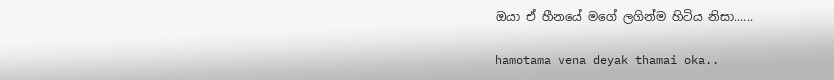ඔයා ඒ හීනයේ මගේ ලගින්ම හිටිය නිසා......

hamotama vena deyak thamai oka..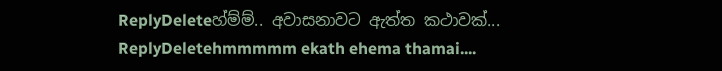ReplyDeleteහ්ම්ම්.. අවාසනාවට ඇත්ත කථාවක්...
ReplyDeletehmmmmm ekath ehema thamai....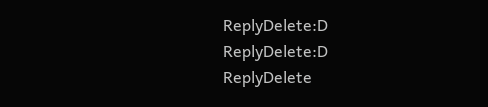ReplyDelete:D
ReplyDelete:D
ReplyDelete